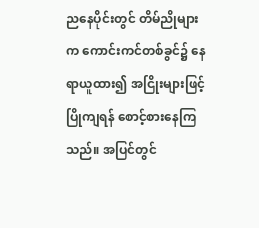ညနေပိုင်းတွင် တိမ်ညိုများက ကောင်းကင်တစ်ခွင်၌ နေရာယူထား၍ အငြိုးများဖြင့် ပြိုကျရန် စောင့်စားနေကြသည်။ အပြင်တွင်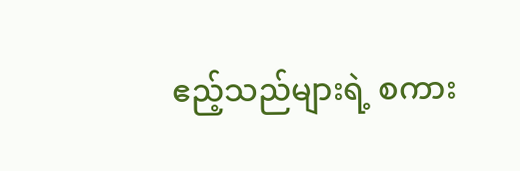ဧည့်သည်များရဲ့ စကား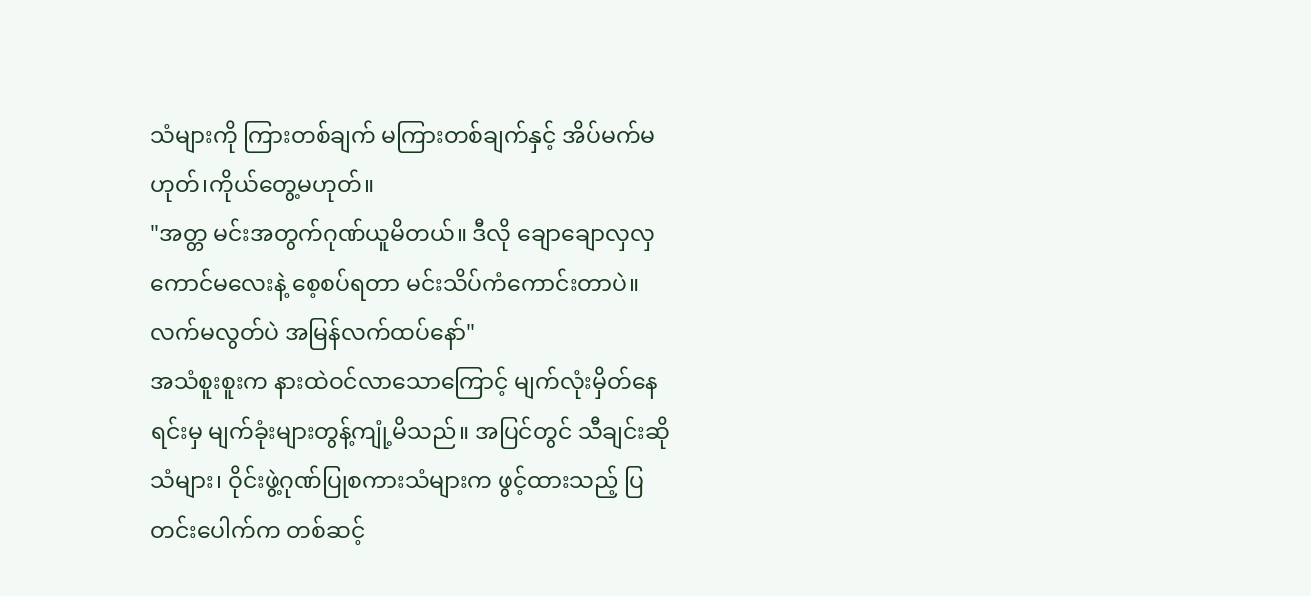သံများကို ကြားတစ်ချက် မကြားတစ်ချက်နှင့် အိပ်မက်မဟုတ်၊ကိုယ်တွေ့မဟုတ်။
"အတ္တ မင်းအတွက်ဂုဏ်ယူမိတယ်။ ဒီလို ချောချောလှလှကောင်မလေးနဲ့ စေ့စပ်ရတာ မင်းသိပ်ကံကောင်းတာပဲ။ လက်မလွတ်ပဲ အမြန်လက်ထပ်နော်"
အသံစူးစူးက နားထဲဝင်လာသောကြောင့် မျက်လုံးမှိတ်နေရင်းမှ မျက်ခုံးများတွန့်ကျုံ့မိသည်။ အပြင်တွင် သီချင်းဆိုသံများ၊ ဝိုင်းဖွဲ့ဂုဏ်ပြုစကားသံများက ဖွင့်ထားသည့် ပြတင်းပေါက်က တစ်ဆင့်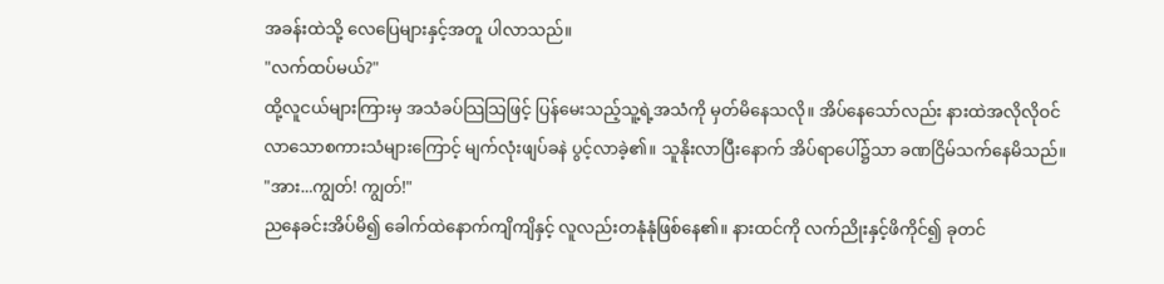အခန်းထဲသို့ လေပြေများနှင့်အတူ ပါလာသည်။
"လက်ထပ်မယ်?"
ထို့လူငယ်များကြားမှ အသံခပ်သြသြဖြင့် ပြန်မေးသည့်သူ့ရဲ့အသံကို မှတ်မိနေသလို။ အိပ်နေသော်လည်း နားထဲအလိုလိုဝင်လာသောစကားသံများကြောင့် မျက်လုံးဖျပ်ခနဲ ပွင့်လာခဲ့၏။ သူနိုးလာပြီးနောက် အိပ်ရာပေါ်၌သာ ခဏငြိမ်သက်နေမိသည်။
"အား...ကျွတ်! ကျွတ်!"
ညနေခင်းအိပ်မိ၍ ခေါက်ထဲနောက်ကျိကျိနှင့် လူလည်းတနုံနုံဖြစ်နေ၏။ နားထင်ကို လက်ညိုးနှင့်ဖိကိုင်၍ ခုတင်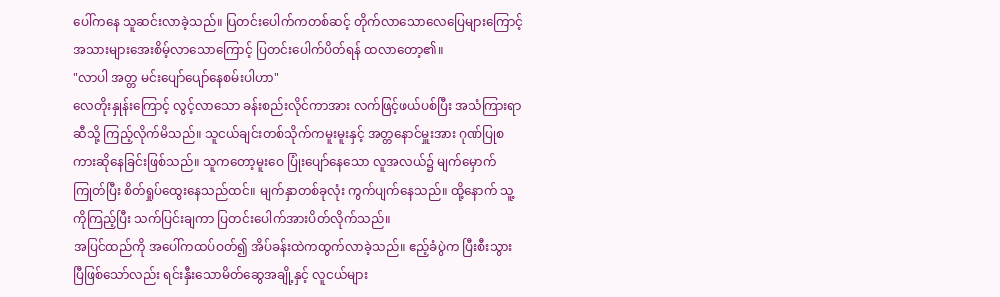ပေါ်ကနေ သူဆင်းလာခဲ့သည်။ ပြတင်းပေါက်ကတစ်ဆင့် တိုက်လာသောလေပြေများကြောင့် အသားများအေးစိမ့်လာသောကြောင့် ပြတင်းပေါက်ပိတ်ရန် ထလာတော့၏။
"လာပါ အတ္တ မင်းပျော်ပျော်နေစမ်းပါဟာ"
လေတိုးနှုန်းကြောင့် လွင့်လာသော ခန်းစည်းလိုင်ကာအား လက်ဖြင့်ဖယ်ပစ်ပြီး အသံကြားရာဆီသို့ ကြည့်လိုက်မိသည်။ သူငယ်ချင်းတစ်သိုက်ကမူးမူးနှင့် အတ္တနောင်မှူးအား ဂုဏ်ပြုစကားဆိုနေခြင်းဖြစ်သည်။ သူကတော့မူးဝေ ပြုံးပျော်နေသော လူအလယ်၌ မျက်မှောက်ကြုတ်ပြီး စိတ်ရှုပ်ထွေးနေသည်ထင်။ မျက်နှာတစ်ခုလုံး ကွက်ပျက်နေသည်။ ထို့နောက် သူ့ကိုကြည့်ပြီး သက်ပြင်းချကာ ပြတင်းပေါက်အားပိတ်လိုက်သည်။
အပြင်ထည်ကို အပေါ်ကထပ်ဝတ်၍ အိပ်ခန်းထဲကထွက်လာခဲ့သည်။ ဧည့်ခံပွဲက ပြီးစီးသွားပြီဖြစ်သော်လည်း ရင်းနှီးသောမိတ်ဆွေအချို့နှင့် လူငယ်များ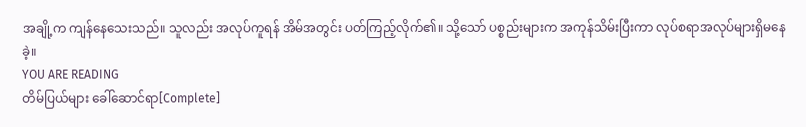အချို့က ကျန်နေသေးသည်။ သူလည်း အလုပ်ကူရန် အိမ်အတွင်း ပတ်ကြည့်လိုက်၏။ သို့သော် ပစ္စည်းများက အကုန်သိမ်းပြီးကာ လုပ်စရာအလုပ်များရှိမနေခဲ့။
YOU ARE READING
တိမ်ပြယ်များ ခေါ်ဆောင်ရာ[Complete]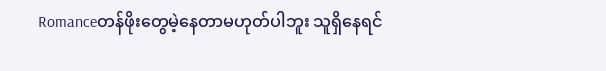Romanceတန်ဖိုးတွေမဲ့နေတာမဟုတ်ပါဘူး သူရှိနေရင်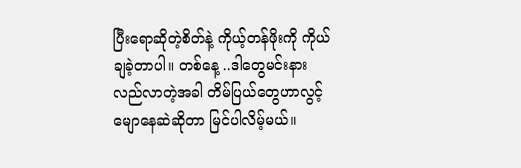ပြီးရောဆိုတဲ့စိတ်နဲ့ ကိုယ့်တန်ဖိုးကို ကိုယ်ချခဲ့တာပါ။ တစ်နေ့ ..ဒါတွေမင်းနားလည်လာတဲ့အခါ တိမ်ပြယ်တွေဟာလွင့်မျောနေဆဲဆိုတာ မြင်ပါလိမ့်မယ်။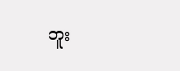ဘူး